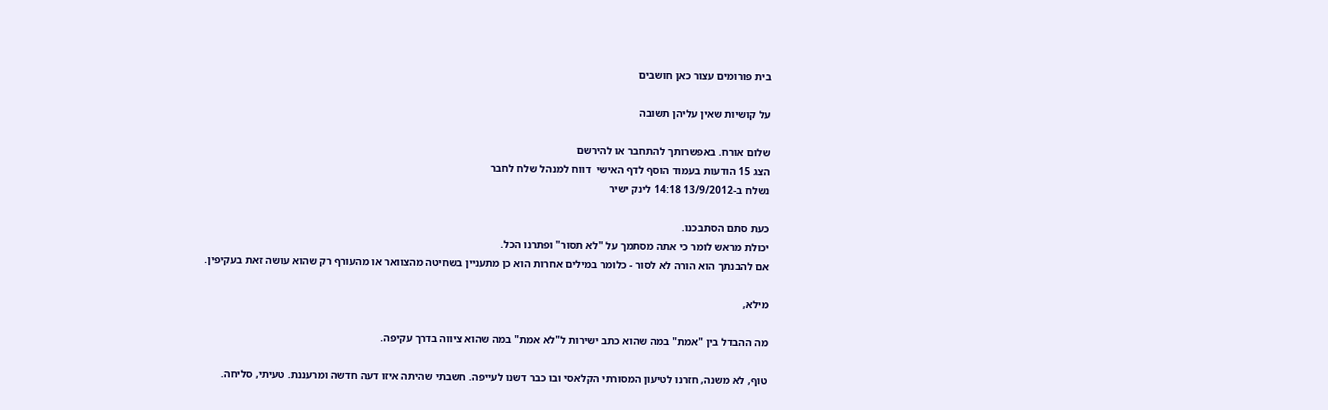בית פורומים עצור כאן חושבים

על קושיות שאין עליהן תשובה

שלום אורח. באפשרותך להתחבר או להירשם
הצג 15 הודעות בעמוד הוסף לדף האישי  דווח למנהל שלח לחבר
נשלח ב-13/9/2012 14:18 לינק ישיר

כעת סתם הסתבכנו.
יכולת מראש לומר כי אתה מסתמך על "לא תסור" ופתרנו הכל.
אם להבנתך הוא הורה לא לסור - כלומר במילים אחרות הוא כן מתעניין בשחיטה מהצוואר או מהעורף רק שהוא עושה זאת בעקיפין.

מילא,

מה ההבדל בין "אמת" במה שהוא כתב ישירות ל"לא אמת" במה שהוא ציווה בדרך עקיפה.

טוף, לא משנה, חזרנו לטיעון המסורתי הקלאסי ובו כבר דשנו לעייפה. חשבתי שהיתה איזו דעה חדשה ומרעננת. טעיתי, סליחה.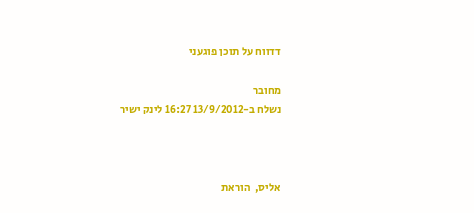דדווח על תוכן פוגעני

מחובר
נשלח ב-13/9/2012 16:27 לינק ישיר



אליס,  הוראת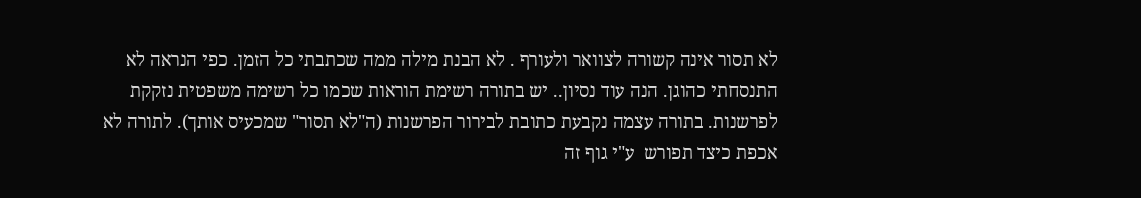לא תסור אינה קשורה לצוואר ולעורף . לא הבנת מילה ממה שכתבתי כל הזמן. כפי הנראה לא התנסחתי כהוגן. הנה עוד נסיון.. יש בתורה רשימת הוראות שכמו כל רשימה משפטית נזקקת לפרשנות. בתורה עצמה נקבעת כתובת לבירור הפרשנות (ה"לא תסור" שמכעיס אותך). לתורה לא אכפת כיצד תפורש  ע"י גוף זה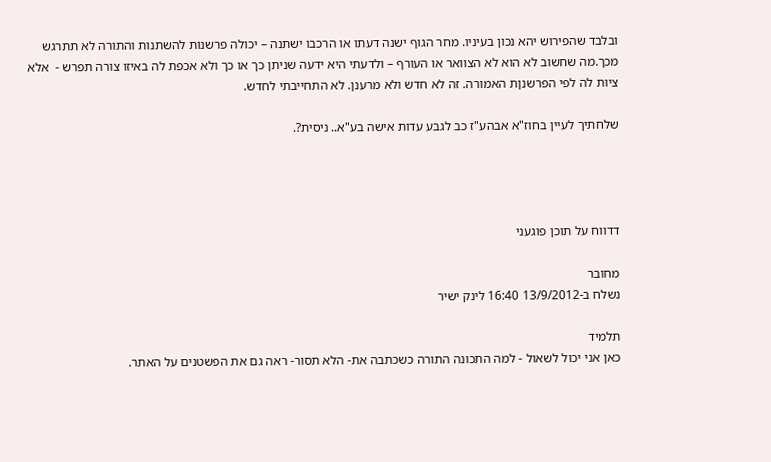ובלבד שהפירוש יהא נכון בעיניו. מחר הגוף ישנה דעתו או הרכבו ישתנה – יכולה פרשנות להשתנות והתורה לא תתרגש מכך.מה שחשוב לא הוא לא הצוואר או העורף – ולדעתי היא ידעה שניתן כך או כך ולא אכפת לה באיזו צורה תפרש -  אלא ציות לה לפי הפרשנןת האמורה. זה לא חדש ולא מרענן. לא התחייבתי לחדש.

שלחתיך לעיין בחוז"א אבהע"ז כב לגבע עדות אישה בע"א.. ניסית?.




דדווח על תוכן פוגעני

מחובר
נשלח ב-13/9/2012 16:40 לינק ישיר

תלמיד
כאן אני יכול לשאול - למה התכונה התורה כשכתבה את- הלא תסור- ראה גם את הפשטנים על האתר.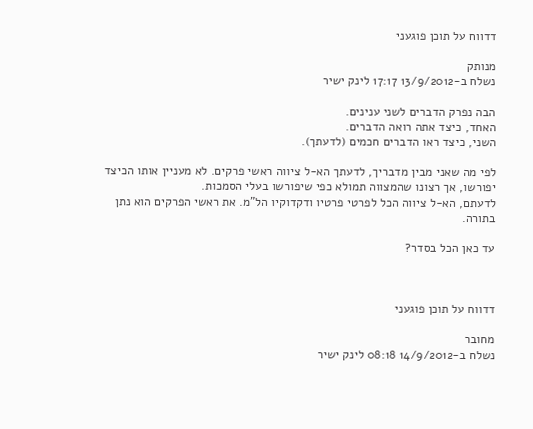דדווח על תוכן פוגעני

מנותק
נשלח ב-13/9/2012 17:17 לינק ישיר

הבה נפרק הדברים לשני ענינים.
האחד, כיצד אתה רואה הדברים.
השני, כיצד ראו הדברים חכמים (לדעתך).

לפי מה שאני מבין מדבריך, לדעתך הא-ל ציווה ראשי פרקים. לא מעניין אותו הכיצד יפורשו, אך רצונו שהמצווה תמולא כפי שיפורשו בעלי הסמכות.
לדעתם, הא-ל ציווה הכל לפרטי פרטיו ודקדוקיו הל"מ. את ראשי הפרקים הוא נתן בתורה.

עד כאן הכל בסדר?



דדווח על תוכן פוגעני

מחובר
נשלח ב-14/9/2012 08:18 לינק ישיר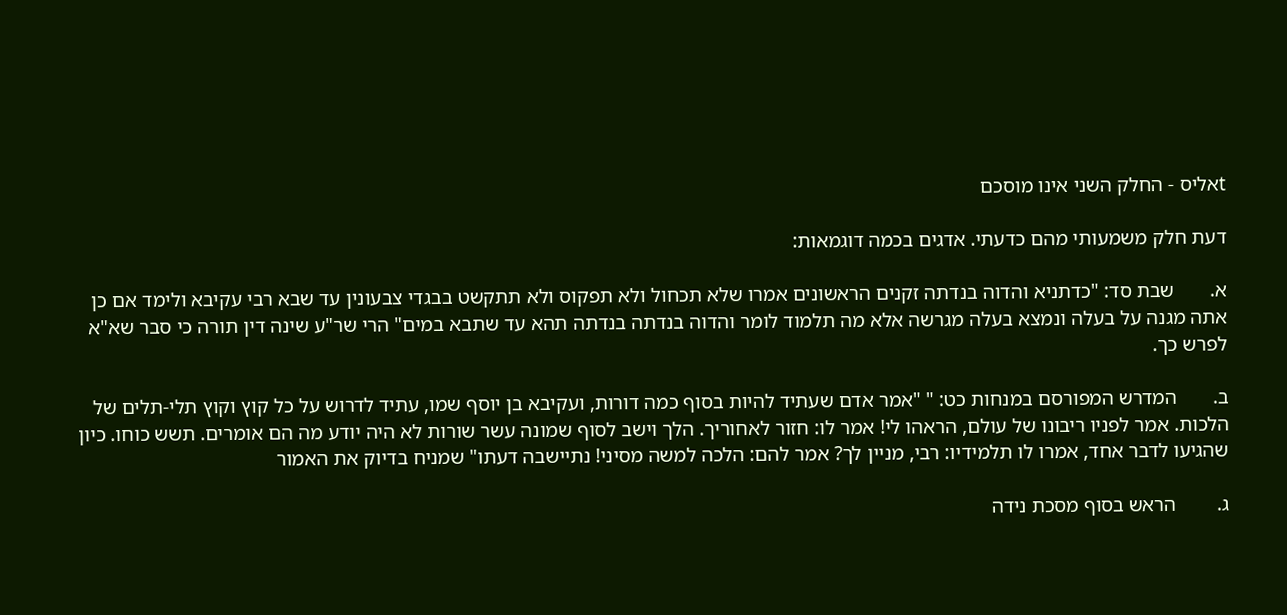tאליס - החלק השני אינו מוסכם

דעת חלק משמעותי מהם כדעתי. אדגים בכמה דוגמאות:

א.       שבת סד: "כדתניא והדוה בנדתה זקנים הראשונים אמרו שלא תכחול ולא תפקוס ולא תתקשט בבגדי צבעונין עד שבא רבי עקיבא ולימד אם כן אתה מגנה על בעלה ונמצא בעלה מגרשה אלא מה תלמוד לומר והדוה בנדתה בנדתה תהא עד שתבא במים" הרי שר"ע שינה דין תורה כי סבר שא"א לפרש כך.

ב.       המדרש המפורסם במנחות כט: " "אמר אדם שעתיד להיות בסוף כמה דורות, ועקיבא בן יוסף שמו, עתיד לדרוש על כל קוץ וקוץ תלי-תלים של הלכות. אמר לפניו ריבונו של עולם, הראהו לי! אמר לו: חזור לאחוריך. הלך וישב לסוף שמונה עשר שורות לא היה יודע מה הם אומרים. תשש כוחו. כיון שהגיעו לדבר אחד, אמרו לו תלמידיו: רבי, מניין לך? אמר להם: הלכה למשה מסיני! נתיישבה דעתו" שמניח בדיוק את האמור

ג.        הראש בסוף מסכת נידה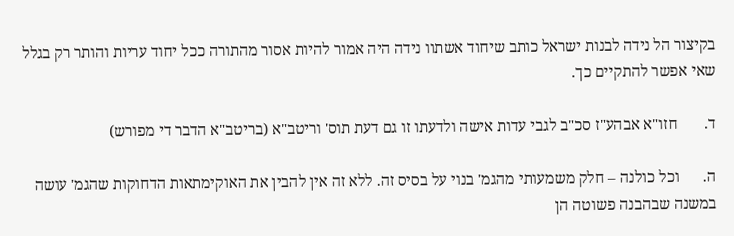בקיצור הל נידה לבנות ישראל כותב שיחוד אשתוו נידה היה אמור להיות אסור מהתורה ככל יחוד עריות והותר רק בגלל שאי אפשר להתקיים כך.

ד.       חזו"א אבהע"ז סכ"ב לגבי עדות אישה ולדעתו זו גם דעת תוס' וריטב"א (בריטב"א הדבר די מפורש)

ה.      וכל כולנה – חלק משמעותי מהגמ' בנוי על בסיס זה. ללא זה אין להבין את האוקימתאות הדחוקות שהגמ' עושה במשנה שבהבנה פשוטה הן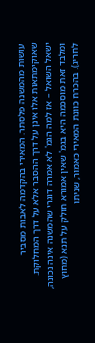עושות מהמשנה פלסתר. המאירי בהקדמה לאבות מסביר שאוקימתאות אלו אינן על דרך ההסבר אלא על דרך המחלוקת. ישאל השואל – אז למה הגמ' לא אמרה דוגרי שהמשנה אינה נכונה, ומלבד זאת מוסכמה היא בגמ' שאין אמורא חולק על תנא (מחוץ לחריג). בהכרח כוונת המאירי כאמור, שניתו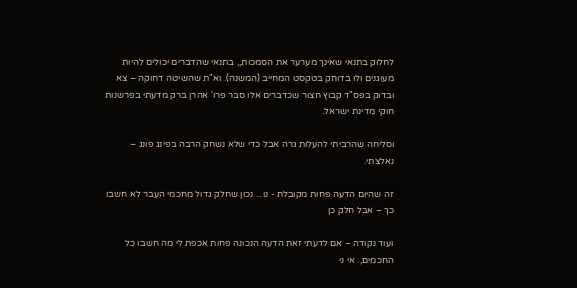לחלוק בתנאי שאינך מערער את הסמכות,, בתנאי שהדברים יכולים להיות מעוגנים ולו בדוחק בטקסט המחייב (המשנה). וא"ת שהשיטה דחוקה – צא ובדוק בפס"ד קבוץ חצור שכדברים אלו סבר פרו' אהרן ברק מדעתי בפרשנות חוקי מדינת ישראל.

וסליחה שהרביתי להעלות גרה אבל כדי שלא נשחק הרבה בפינג פונג – נאלצתי.

זה שהיום הדעה פחות מקובלת - נו... נכון שחלק גדול מחכמי העבר לא חשבו כך – אבל חלק כן

ועוד נקודה – אם לדעתי זאת הדעה הנכונה פחות אכפת לי מה חשבו כל החכמים,. אי ני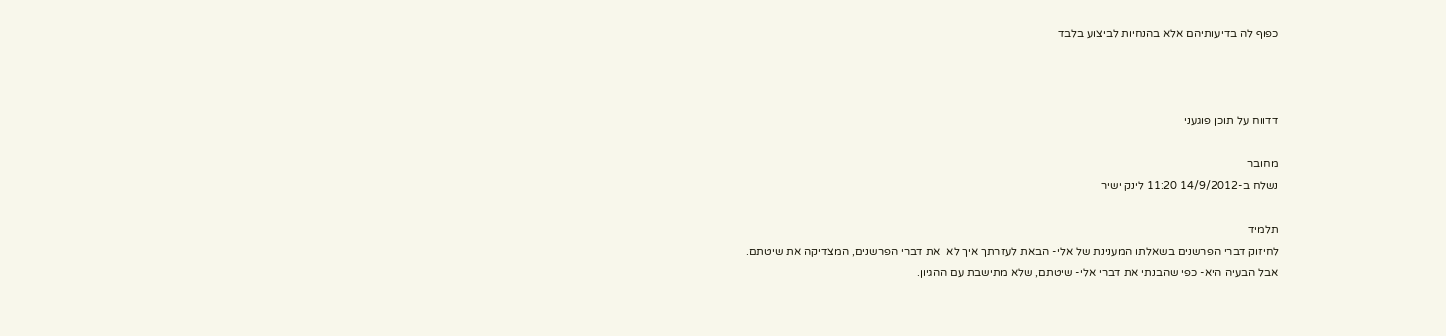כפוף לה בדיעותיהם אלא בהנחיות לביצוע בלבד



דדווח על תוכן פוגעני

מחובר
נשלח ב-14/9/2012 11:20 לינק ישיר

תלמיד
לחיזוק דברי הפרשנים בשאלתו המענינת של אלי- הבאת לעזרתך איך לא  את דברי הפרשנים, המצדיקה את שיטתם.
אבל הבעיה היא- כפי שהבנתי את דברי אלי- שיטתם, שלא מתישבת עם ההגיון.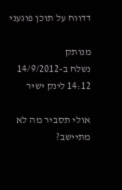דדווח על תוכן פוגעני

מנותק
נשלח ב-14/9/2012 14:12 לינק ישיר

אולי תסביר מה לא מתיישב?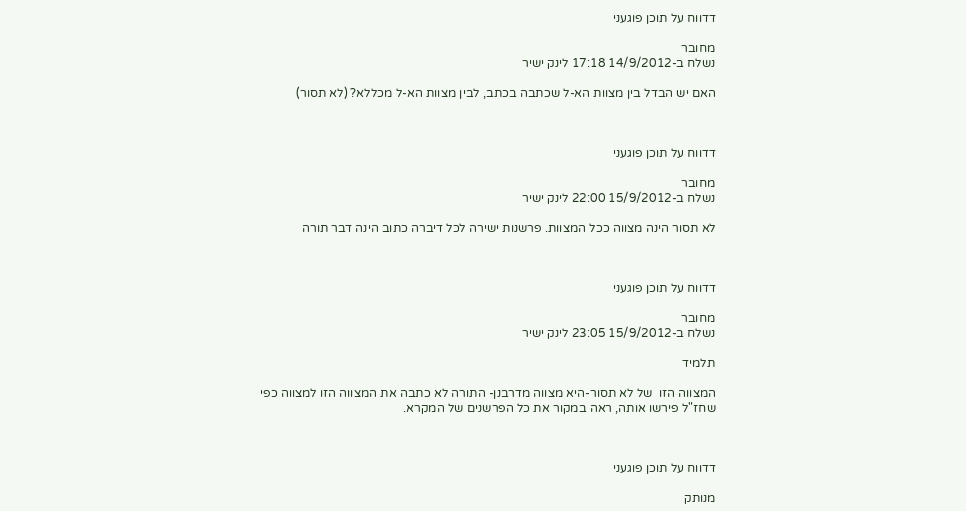דדווח על תוכן פוגעני

מחובר
נשלח ב-14/9/2012 17:18 לינק ישיר

האם יש הבדל בין מצוות הא-ל שכתבה בכתב, לבין מצוות הא-ל מכללא? (לא תסור)



דדווח על תוכן פוגעני

מחובר
נשלח ב-15/9/2012 22:00 לינק ישיר

לא תסור הינה מצווה ככל המצוות. פרשנות ישירה לכל דיברה כתוב הינה דבר תורה



דדווח על תוכן פוגעני

מחובר
נשלח ב-15/9/2012 23:05 לינק ישיר

תלמיד

המצווה הזו  של לא תסור-היא מצווה מדרבנן- התורה לא כתבה את המצווה הזו למצווה כפי שחז"ל פירשו אותה, ראה במקור את כל הפרשנים של המקרא.



דדווח על תוכן פוגעני

מנותק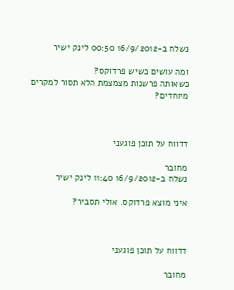נשלח ב-16/9/2012 00:50 לינק ישיר

ומה עושים כשיש פרדוקס?
כשאותה פרשנות מצמצמת הלא תסור למקרים מיוחדים?



דדווח על תוכן פוגעני

מחובר
נשלח ב-16/9/2012 11:40 לינק ישיר

איני מוצא פרדוקס. אולי תסביר?



דדווח על תוכן פוגעני

מחובר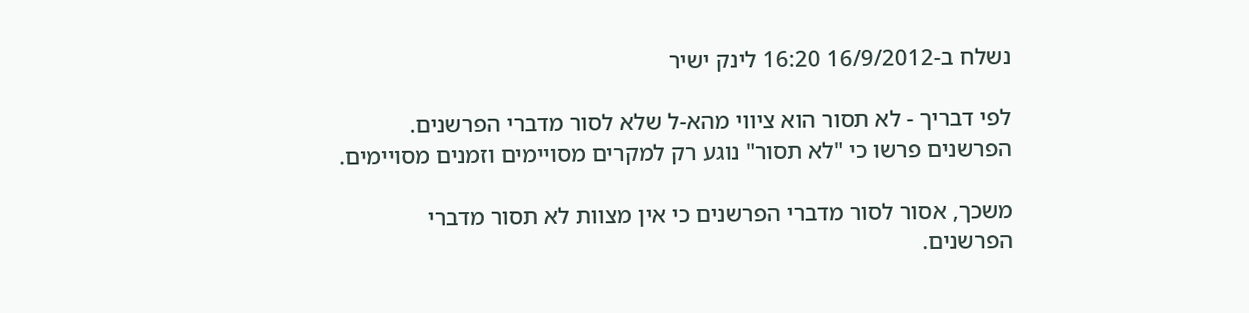נשלח ב-16/9/2012 16:20 לינק ישיר

לפי דבריך - לא תסור הוא ציווי מהא-ל שלא לסור מדברי הפרשנים.
הפרשנים פרשו כי "לא תסור" נוגע רק למקרים מסויימים וזמנים מסויימים.

משכך, אסור לסור מדברי הפרשנים כי אין מצוות לא תסור מדברי הפרשנים.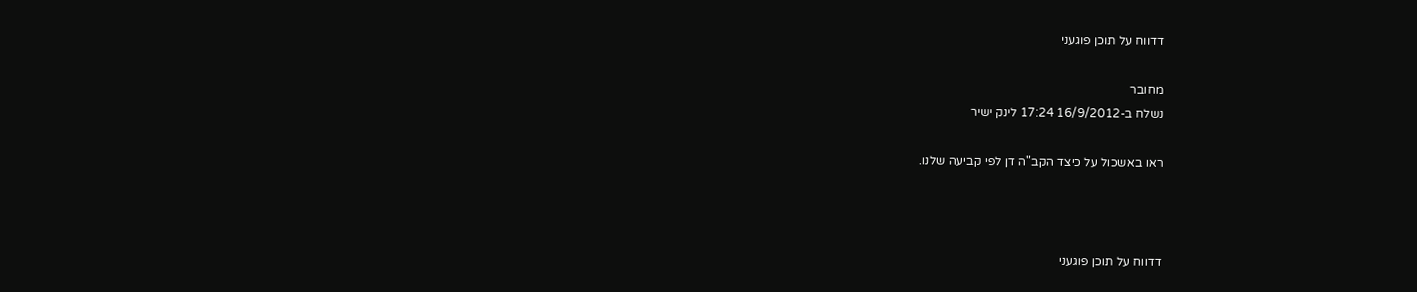דדווח על תוכן פוגעני

מחובר
נשלח ב-16/9/2012 17:24 לינק ישיר

ראו באשכול על כיצד הקב"ה דן לפי קביעה שלנו.



דדווח על תוכן פוגעני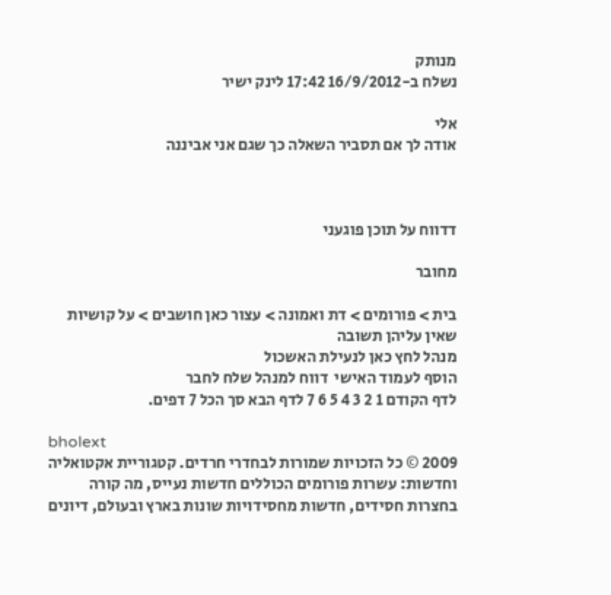מנותק
נשלח ב-16/9/2012 17:42 לינק ישיר

אלי
אודה לך אם תסביר השאלה כך שגם אני אביננה



דדווח על תוכן פוגעני

מחובר

בית > פורומים > דת ואמונה > עצור כאן חושבים > על קושיות שאין עליהן תשובה
מנהל לחץ כאן לנעילת האשכול
הוסף לעמוד האישי  דווח למנהל שלח לחבר
לדף הקודם 1 2 3 4 5 6 7 לדף הבא סך הכל 7 דפים.

bholext
2009 © כל הזכויות שמורות לבחדרי חרדים. קטגוריית אקטואליה וחדשות: עשרות פורומים הכוללים חדשות נעייס, מה קורה בחצרות חסידים, חדשות מחסידויות שונות בארץ ובעולם, דיונים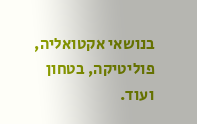בנושאי אקטואליה, פוליטיקה, בטחון ועוד.